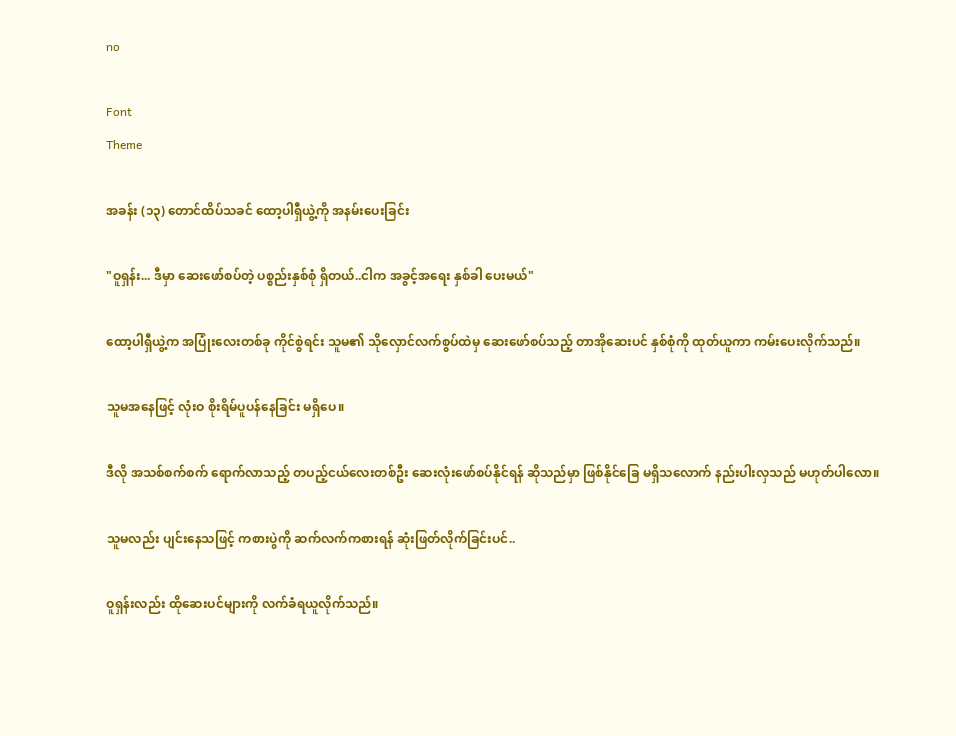no

Font
Theme

အခန်း (၁၃) တောင်ထိပ်သခင် ထော့ပါရှီယွဲ့ကို အနမ်းပေးခြင်း

"ဝူရှန်း... ဒီမှာ ဆေးဖော်စပ်တဲ့ ပစ္စည်းနှစ်စုံ ရှိတယ်..ငါက အခွင့်အရေး နှစ်ခါ ပေးမယ်"

ထော့ပါရှီယွဲ့က အပြုံးလေးတစ်ခု ကိုင်စွဲရင်း သူမ၏ သိုလှောင်လက်စွပ်ထဲမှ ဆေးဖော်စပ်သည့် တာအိုဆေးပင် နှစ်စုံကို ထုတ်ယူကာ ကမ်းပေးလိုက်သည်။

သူမအနေဖြင့် လုံးဝ စိုးရိမ်ပူပန်နေခြင်း မရှိပေ။

ဒီလို အသစ်စက်စက် ရောက်လာသည့် တပည့်ငယ်လေးတစ်ဦး ဆေးလုံးဖော်စပ်နိုင်ရန် ဆိုသည်မှာ ဖြစ်နိုင်ခြေ မရှိသလောက် နည်းပါးလှသည် မဟုတ်ပါလော။

သူမလည်း ပျင်းနေသဖြင့် ကစားပွဲကို ဆက်လက်ကစားရန် ဆုံးဖြတ်လိုက်ခြင်းပင်..

ဝူရှန်းလည်း ထိုဆေးပင်များကို လက်ခံရယူလိုက်သည်။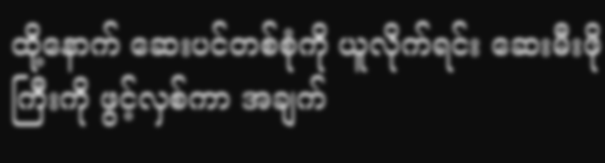ထို့နောက် ဆေးပင်တစ်စုံကို ယူလိုက်ရင်း ဆေးမီးဖိုကြီးကို ဖွင့်လှစ်ကာ အချက်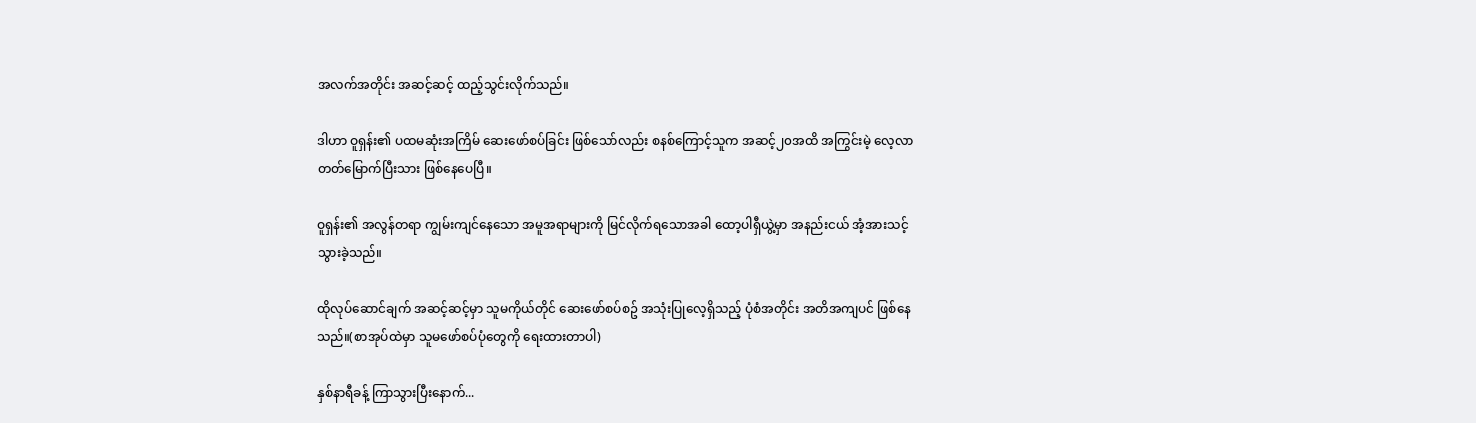အလက်အတိုင်း အဆင့်ဆင့် ထည့်သွင်းလိုက်သည်။

ဒါဟာ ဝူရှန်း၏ ပထမဆုံးအကြိမ် ဆေးဖော်စပ်ခြင်း ဖြစ်သော်လည်း စနစ်ကြောင့်သူက အဆင့်၂၀အထိ အကြွင်းမဲ့ လေ့လာတတ်မြောက်ပြီးသား ဖြစ်နေပေပြီ။

ဝူရှန်း၏ အလွန်တရာ ကျွမ်းကျင်နေသော အမူအရာများကို မြင်လိုက်ရသောအခါ ထော့ပါရှီယွဲ့မှာ အနည်းငယ် အံ့အားသင့်သွားခဲ့သည်။

ထိုလုပ်ဆောင်ချက် အဆင့်ဆင့်မှာ သူမကိုယ်တိုင် ဆေးဖော်စပ်စဥ် အသုံးပြုလေ့ရှိသည့် ပုံစံအတိုင်း အတိအကျပင် ဖြစ်နေသည်။(စာအုပ်ထဲမှာ သူမဖော်စပ်ပုံတွေကို ရေးထားတာပါ)

နှစ်နာရီခန့် ကြာသွားပြီးနောက်...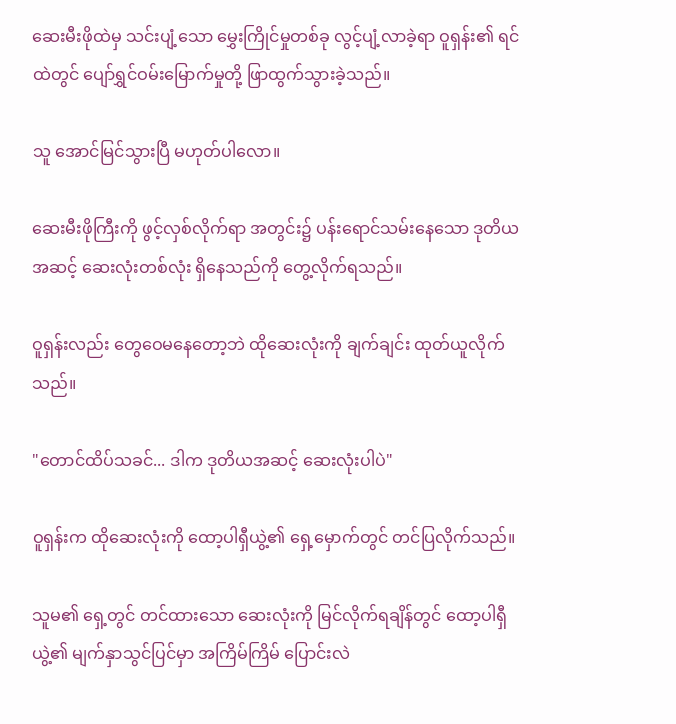ဆေးမီးဖိုထဲမှ သင်းပျံ့သော မွှေးကြိုင်မှုတစ်ခု လွင့်ပျံ့လာခဲ့ရာ ဝူရှန်း၏ ရင်ထဲတွင် ပျော်ရွှင်ဝမ်းမြောက်မှုတို့ ဖြာထွက်သွားခဲ့သည်။

သူ အောင်မြင်သွားပြီ မဟုတ်ပါလော။

ဆေးမီးဖိုကြီးကို ဖွင့်လှစ်လိုက်ရာ အတွင်း၌ ပန်းရောင်သမ်းနေသော ဒုတိယအဆင့် ဆေးလုံးတစ်လုံး ရှိနေသည်ကို တွေ့လိုက်ရသည်။

ဝူရှန်းလည်း တွေဝေမနေတော့ဘဲ ထိုဆေးလုံးကို ချက်ချင်း ထုတ်ယူလိုက်သည်။

"တောင်ထိပ်သခင်... ဒါက ဒုတိယအဆင့် ဆေးလုံးပါပဲ"

ဝူရှန်းက ထိုဆေးလုံးကို ထော့ပါရှီယွဲ့၏ ရှေ့မှောက်တွင် တင်ပြလိုက်သည်။

သူမ၏ ရှေ့တွင် တင်ထားသော ဆေးလုံးကို မြင်လိုက်ရချိန်တွင် ထော့ပါရှီယွဲ့၏ မျက်နှာသွင်ပြင်မှာ အကြိမ်ကြိမ် ပြောင်းလဲ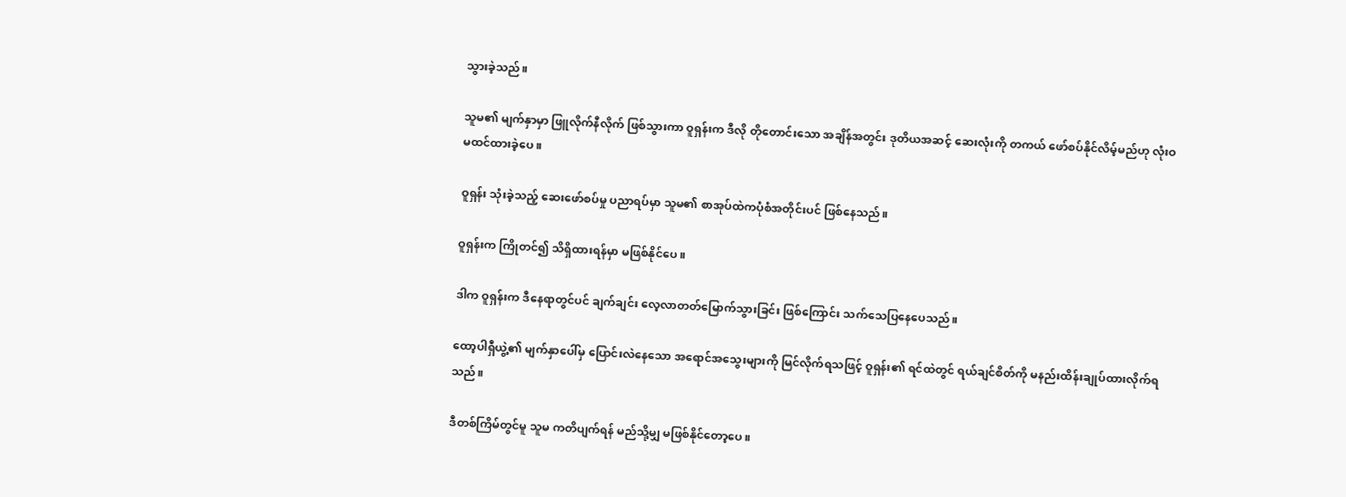သွားခဲ့သည်။

သူမ၏ မျက်နှာမှာ ဖြူလိုက်နီလိုက် ဖြစ်သွားကာ ဝူရှန်းက ဒီလို တိုတောင်းသော အချိန်အတွင်း ဒုတိယအဆင့် ဆေးလုံးကို တကယ် ဖော်စပ်နိုင်လိမ့်မည်ဟု လုံးဝ မထင်ထားခဲ့ပေ။

ဝူရှန်း သုံးခဲ့သည့် ဆေးဖော်စပ်မှု ပညာရပ်မှာ သူမ၏ စာအုပ်ထဲကပုံစံအတိုင်းပင် ဖြစ်နေသည်။

ဝူရှန်းက ကြိုတင်၍ သိရှိထားရန်မှာ မဖြစ်နိုင်ပေ။

ဒါက ဝူရှန်းက ဒီနေရာတွင်ပင် ချက်ချင်း လေ့လာတတ်မြောက်သွားခြင်း ဖြစ်ကြောင်း သက်သေပြနေပေသည်။

ထော့ပါရှီယွဲ့၏ မျက်နှာပေါ်မှ ပြောင်းလဲနေသော အရောင်အသွေးများကို မြင်လိုက်ရသဖြင့် ဝူရှန်း၏ ရင်ထဲတွင် ရယ်ချင်စိတ်ကို မနည်းထိန်းချုပ်ထားလိုက်ရသည်။

ဒီတစ်ကြိမ်တွင်မူ သူမ ကတိပျက်ရန် မည်သို့မျှ မဖြစ်နိုင်တော့ပေ။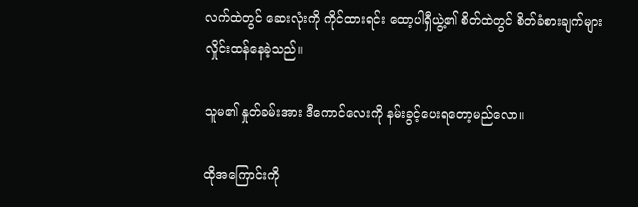လက်ထဲတွင် ဆေးလုံးကို ကိုင်ထားရင်း ထော့ပါရှီယွဲ့၏ စိတ်ထဲတွင် စိတ်ခံစားချက်များ လှိုင်းထန်နေခဲ့သည်။

သူမ၏ နှုတ်ခမ်းအား ဒီကောင်လေးကို နမ်းခွင့်ပေးရတော့မည်လော။

ထိုအကြောင်းကို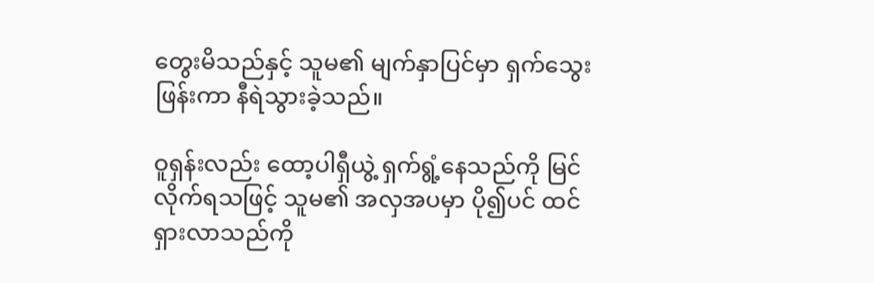တွေးမိသည်နှင့် သူမ၏ မျက်နှာပြင်မှာ ရှက်သွေးဖြန်းကာ နီရဲသွားခဲ့သည်။

ဝူရှန်းလည်း ထော့ပါရှီယွဲ့ ရှက်ရွံ့နေသည်ကို မြင်လိုက်ရသဖြင့် သူမ၏ အလှအပမှာ ပို၍ပင် ထင်ရှားလာသည်ကို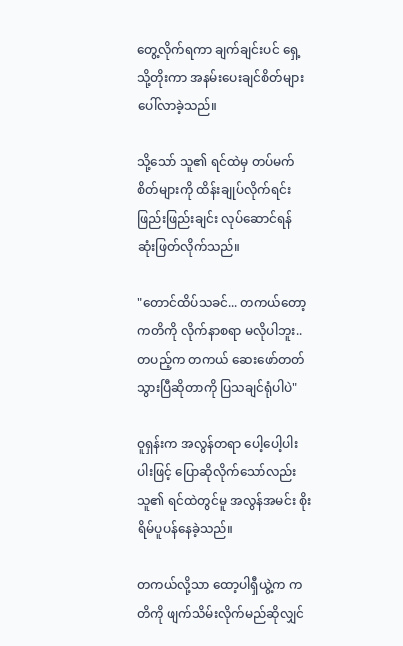တွေ့လိုက်ရကာ ချက်ချင်းပင် ရှေ့သို့တိုးကာ အနမ်းပေးချင်စိတ်များ ပေါ်လာခဲ့သည်။

သို့သော် သူ၏ ရင်ထဲမှ တပ်မက်စိတ်များကို ထိန်းချုပ်လိုက်ရင်း ဖြည်းဖြည်းချင်း လုပ်ဆောင်ရန် ဆုံးဖြတ်လိုက်သည်။

"တောင်ထိပ်သခင်... တကယ်တော့ ကတိကို လိုက်နာစရာ မလိုပါဘူး..တပည့်က တကယ် ဆေးဖော်တတ်သွားပြီဆိုတာကို ပြသချင်ရုံပါပဲ"

ဝူရှန်းက အလွန်တရာ ပေါ့ပေါ့ပါးပါးဖြင့် ပြောဆိုလိုက်သော်လည်း သူ၏ ရင်ထဲတွင်မူ အလွန်အမင်း စိုးရိမ်ပူပန်နေခဲ့သည်။

တကယ်လို့သာ ထော့ပါရှီယွဲ့က ကတိကို ဖျက်သိမ်းလိုက်မည်ဆိုလျှင်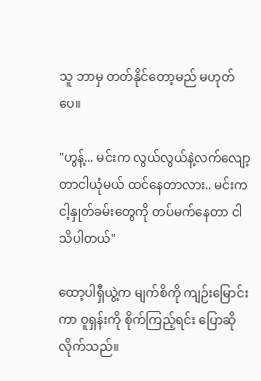သူ ဘာမှ တတ်နိုင်တော့မည် မဟုတ်ပေ။

"ဟွန့်... မင်းက လွယ်လွယ်နဲ့လက်လျော့တာငါယုံမယ် ထင်နေတာလား.. မင်းက ငါ့နှုတ်ခမ်းတွေကို တပ်မက်နေတာ ငါ သိပါတယ်"

ထော့ပါရှီယွဲ့က မျက်စိကို ကျဉ်းမြောင်းကာ ဝူရှန်းကို စိုက်ကြည့်ရင်း ပြောဆိုလိုက်သည်။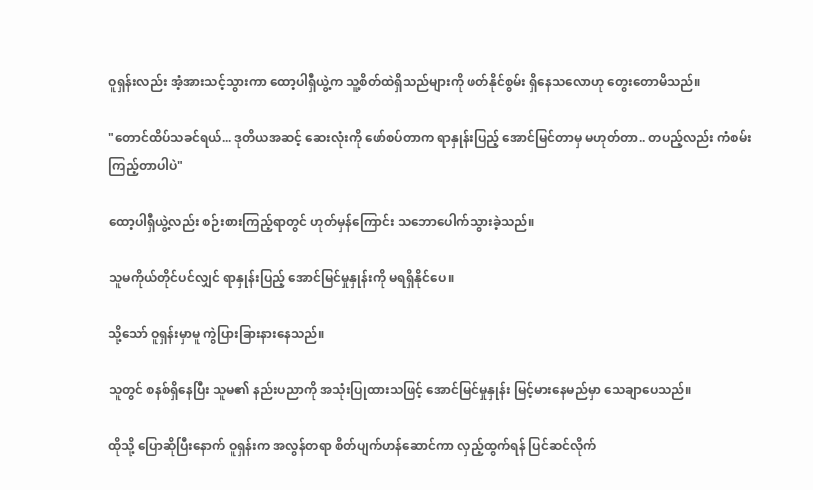ဝူရှန်းလည်း အံ့အားသင့်သွားကာ ထော့ပါရှီယွဲ့က သူ့စိတ်ထဲရှိသည်များကို ဖတ်နိုင်စွမ်း ရှိနေသလောဟု တွေးတောမိသည်။

"တောင်ထိပ်သခင်ရယ်... ဒုတိယအဆင့် ဆေးလုံးကို ဖော်စပ်တာက ရာနှုန်းပြည့် အောင်မြင်တာမှ မဟုတ်တာ.. တပည့်လည်း ကံစမ်းကြည့်တာပါပဲ"

ထော့ပါရှီယွဲ့လည်း စဉ်းစားကြည့်ရာတွင် ဟုတ်မှန်ကြောင်း သဘောပေါက်သွားခဲ့သည်။

သူမကိုယ်တိုင်ပင်လျှင် ရာနှုန်းပြည့် အောင်မြင်မှုနှုန်းကို မရရှိနိုင်ပေ။

သို့သော် ဝူရှန်းမှာမူ ကွဲပြားခြားနားနေသည်။

သူတွင် စနစ်ရှိနေပြီး သူမ၏ နည်းပညာကို အသုံးပြုထားသဖြင့် အောင်မြင်မှုနှုန်း မြင့်မားနေမည်မှာ သေချာပေသည်။

ထိုသို့ ပြောဆိုပြီးနောက် ဝူရှန်းက အလွန်တရာ စိတ်ပျက်ဟန်ဆောင်ကာ လှည့်ထွက်ရန် ပြင်ဆင်လိုက်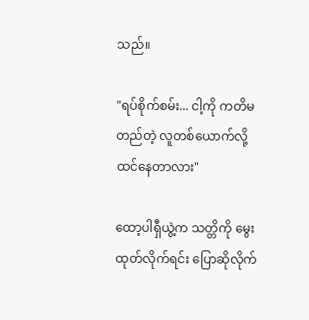သည်။

"ရပ်စိုက်စမ်း... ငါ့ကို ကတိမတည်တဲ့ လူတစ်ယောက်လို့ ထင်နေတာလား"

ထော့ပါရှီယွဲ့က သတ္တိကို မွေးထုတ်လိုက်ရင်း ပြောဆိုလိုက်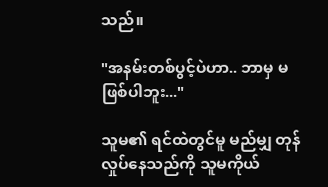သည်။

"အနမ်းတစ်ပွင့်ပဲဟာ.. ဘာမှ မဖြစ်ပါဘူး..."

သူမ၏ ရင်ထဲတွင်မူ မည်မျှ တုန်လှုပ်နေသည်ကို သူမကိုယ်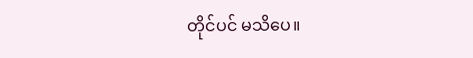တိုင်ပင် မသိပေ။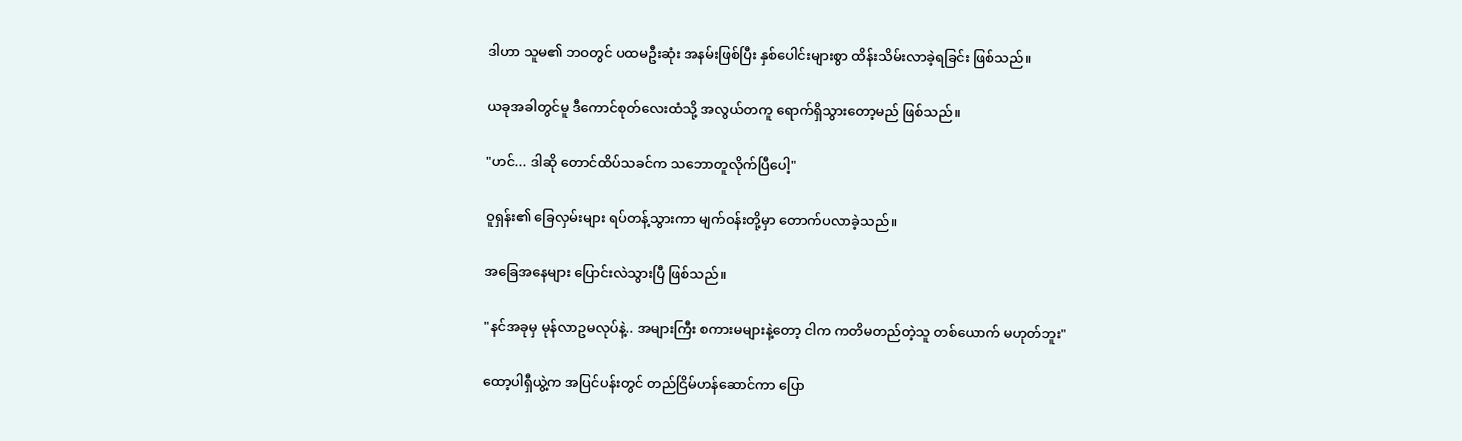ဒါဟာ သူမ၏ ဘဝတွင် ပထမဦးဆုံး အနမ်းဖြစ်ပြီး နှစ်ပေါင်းများစွာ ထိန်းသိမ်းလာခဲ့ရခြင်း ဖြစ်သည်။

ယခုအခါတွင်မူ ဒီကောင်စုတ်လေးထံသို့ အလွယ်တကူ ရောက်ရှိသွားတော့မည် ဖြစ်သည်။

"ဟင်... ဒါဆို တောင်ထိပ်သခင်က သဘောတူလိုက်ပြီပေါ့"

ဝူရှန်း၏ ခြေလှမ်းများ ရပ်တန့်သွားကာ မျက်ဝန်းတို့မှာ တောက်ပလာခဲ့သည်။

အခြေအနေများ ပြောင်းလဲသွားပြီ ဖြစ်သည်။

"နင်အခုမှ မုန်လာဥမလုပ်နဲ့.. အများကြီး စကားမများနဲ့တော့ ငါက ကတိမတည်တဲ့သူ တစ်ယောက် မဟုတ်ဘူး"

ထော့ပါရှီယွဲ့က အပြင်ပန်းတွင် တည်ငြိမ်ဟန်ဆောင်ကာ ပြော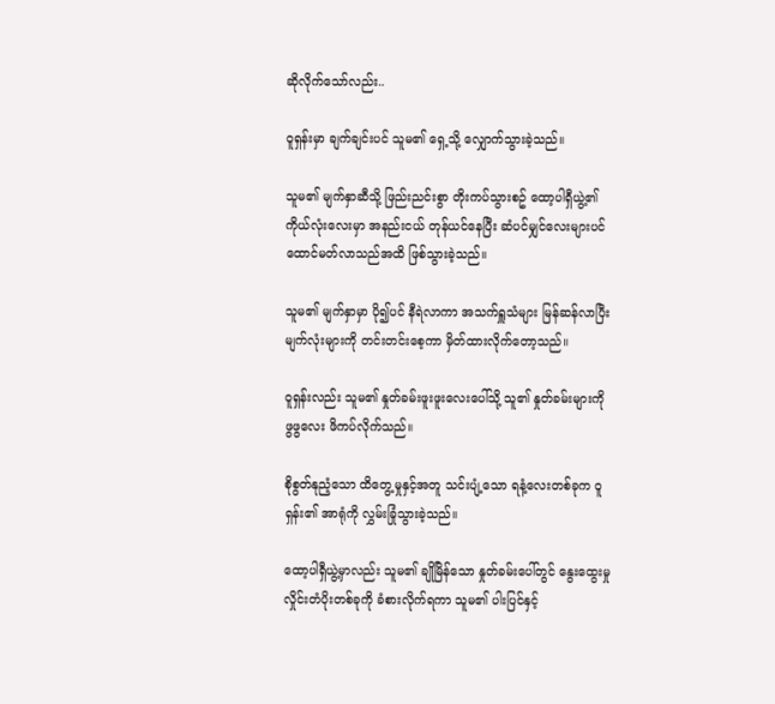ဆိုလိုက်သော်လည်း..

ဝူရှန်းမှာ ချက်ချင်းပင် သူမ၏ ရှေ့သို့ လျှောက်သွားခဲ့သည်။

သူမ၏ မျက်နှာဆီသို့ ဖြည်းညင်းစွာ တိုးကပ်သွားစဥ် ထော့ပါရှီယွဲ့၏ ကိုယ်လုံးလေးမှာ အနည်းငယ် တုန်ယင်နေပြီး ဆံပင်မျှင်လေးများပင် ထောင်မတ်လာသည်အထိ ဖြစ်သွားခဲ့သည်။

သူမ၏ မျက်နှာမှာ ပို၍ပင် နီရဲလာကာ အသက်ရှူသံများ မြန်ဆန်လာပြီး မျက်လုံးများကို တင်းတင်းစေ့ကာ မှိတ်ထားလိုက်တော့သည်။

ဝူရှန်းလည်း သူမ၏ နှုတ်ခမ်းဖူးဖူးလေးပေါ်သို့ သူ၏ နှုတ်ခမ်းများကို ဖွဖွလေး ဖိကပ်လိုက်သည်။

စိုစွတ်နုညံ့သော ထိတွေ့မှုနှင့်အတူ သင်းပျံ့သော ရနံ့လေးတစ်ခုက ဝူရှန်း၏ အာရုံကို လွှမ်းခြုံသွားခဲ့သည်။

ထော့ပါရှီယွဲ့မှာလည်း သူမ၏ ချိုမြိန်သော နှုတ်ခမ်းပေါ်တွင် နွေးထွေးမှု လှိုင်းတံပိုးတစ်ခုကို ခံစားလိုက်ရကာ သူမ၏ ပါးပြင်နှင့်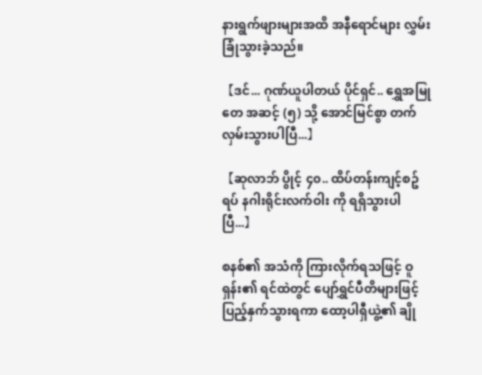နားရွက်ဖျားများအထိ အနီရောင်များ လွှမ်းခြုံသွားခဲ့သည်။

【ဒင်... ဂုဏ်ယူပါတယ် ပိုင်ရှင်.. ရွှေအမြုတေ အဆင့် (၅) သို့ အောင်မြင်စွာ တက်လှမ်းသွားပါပြီ...】

【ဆုလာဘ် ပွိုင့် ၄၀.. ထိပ်တန်းကျင့်စဥ်ရပ် နဂါးရိုင်းလက်ဝါး ကို ရရှိသွားပါပြီ...】

စနစ်၏ အသံကို ကြားလိုက်ရသဖြင့် ဝူရှန်း၏ ရင်ထဲတွင် ပျော်ရွှင်ပီတိများဖြင့် ပြည့်နှက်သွားရကာ ထော့ပါရှီယွဲ့၏ ချို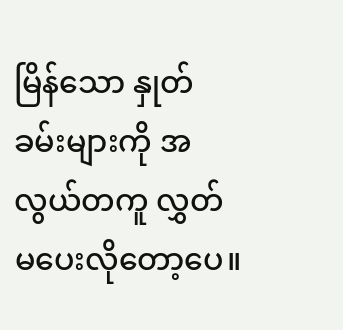မြိန်သော နှုတ်ခမ်းများကို အလွယ်တကူ လွှတ်မပေးလိုတော့ပေ။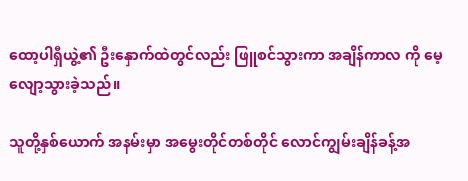ထော့ပါရှီယွဲ့၏ ဦးနှောက်ထဲတွင်လည်း ဖြူစင်သွားကာ အချိန်ကာလ ကို မေ့လျော့သွားခဲ့သည်။

သူတို့နှစ်‌ယောက် အနမ်းမှာ အမွေးတိုင်တစ်တိုင် လောင်ကျွမ်းချိန်ခန့်အ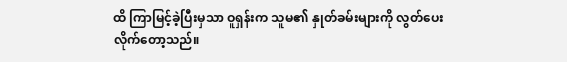ထိ ကြာမြင့်ခဲ့ပြီးမှသာ ဝူရှန်းက သူမ၏ နှုတ်ခမ်းများကို လွတ်ပေးလိုက်တော့သည်။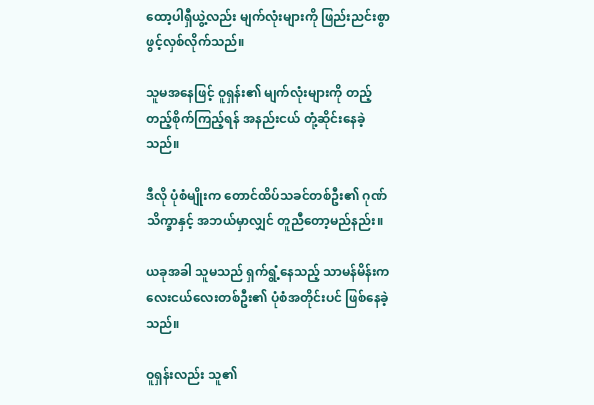ထော့ပါရှီယွဲ့လည်း မျက်လုံးများကို ဖြည်းညင်းစွာ ဖွင့်လှစ်လိုက်သည်။

သူမအနေဖြင့် ဝူရှန်း၏ မျက်လုံးများကို တည့်တည့်စိုက်ကြည့်ရန် အနည်းငယ် တုံ့ဆိုင်းနေခဲ့သည်။

ဒီလို ပုံစံမျိုးက တောင်ထိပ်သခင်တစ်ဦး၏ ဂုဏ်သိက္ခာနှင့် အဘယ်မှာလျှင် တူညီတော့မည်နည်း။

ယခုအခါ သူမသည် ရှက်ရွံ့နေသည့် သာမန်မိန်းကလေးငယ်လေးတစ်ဦး၏ ပုံစံအတိုင်းပင် ဖြစ်နေခဲ့သည်။

ဝူရှန်းလည်း သူ၏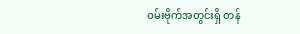ဝမ်းဗိုက်အတွင်းရှိ တန်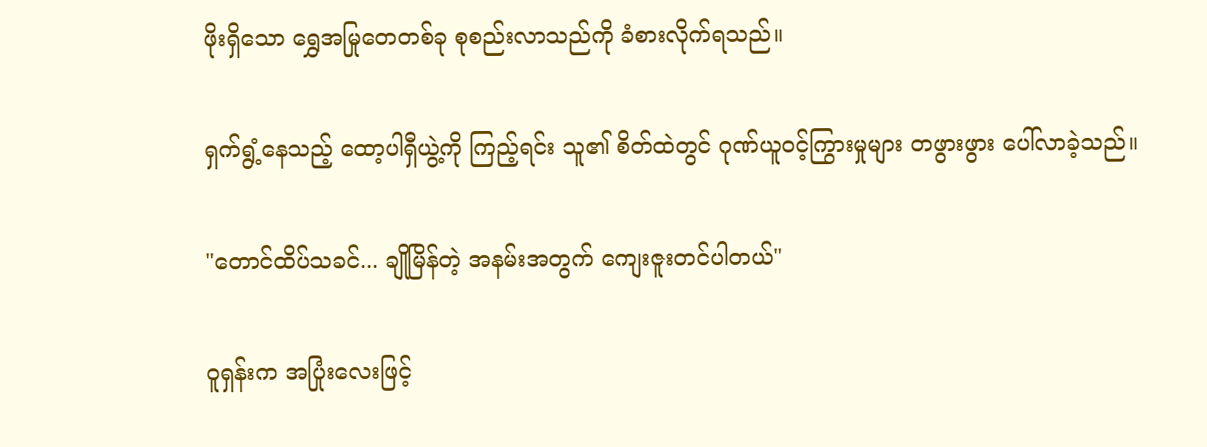ဖိုးရှိသော ရွှေအမြုတေတစ်ခု စုစည်းလာသည်ကို ခံစားလိုက်ရသည်။

ရှက်ရွံ့နေသည့် ထော့ပါရှီယွဲ့ကို ကြည့်ရင်း သူ၏ စိတ်ထဲတွင် ဂုဏ်ယူဝင့်ကြွားမှုများ တဖွားဖွား ပေါ်လာခဲ့သည်။

"တောင်ထိပ်သခင်... ချိုမြိန်တဲ့ အနမ်းအတွက် ကျေးဇူးတင်ပါတယ်"

ဝူရှန်းက အပြုံးလေးဖြင့်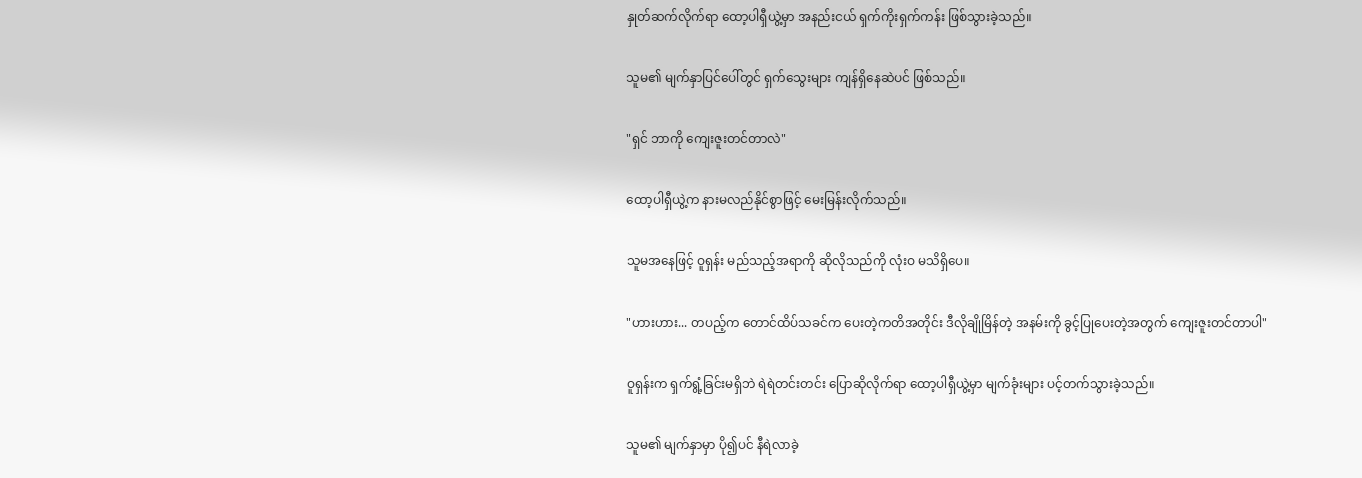နှုတ်ဆက်လိုက်ရာ ထော့ပါရှီယွဲ့မှာ အနည်းငယ် ရှက်ကိုးရှက်ကန်း ဖြစ်သွားခဲ့သည်။

သူမ၏ မျက်နှာပြင်ပေါ်တွင် ရှက်သွေးများ ကျန်ရှိနေဆဲပင် ဖြစ်သည်။

"ရှင် ဘာကို ကျေးဇူးတင်တာလဲ"

ထော့ပါရှီယွဲ့က နားမလည်နိုင်စွာဖြင့် မေးမြန်းလိုက်သည်။

သူမအနေဖြင့် ဝူရှန်း မည်သည့်အရာကို ဆိုလိုသည်ကို လုံးဝ မသိရှိပေ။

"ဟားဟား... တပည့်က တောင်ထိပ်သခင်က ပေးတဲ့ကတိအတိုင်း ဒီလိုချိုမြိန်တဲ့ အနမ်းကို ခွင့်ပြုပေးတဲ့အတွက် ကျေးဇူးတင်တာပါ"

ဝူရှန်းက ရှက်ရွံ့ခြင်းမရှိဘဲ ရဲရဲတင်းတင်း ပြောဆိုလိုက်ရာ ထော့ပါရှီယွဲ့မှာ မျက်ခုံးများ ပင့်တက်သွားခဲ့သည်။

သူမ၏ မျက်နှာမှာ ပို၍ပင် နီရဲလာခဲ့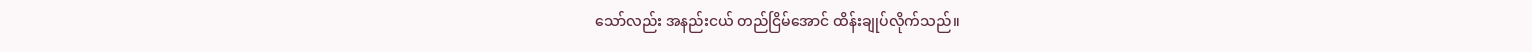သော်လည်း အနည်းငယ် တည်ငြိမ်အောင် ထိန်းချုပ်လိုက်သည်။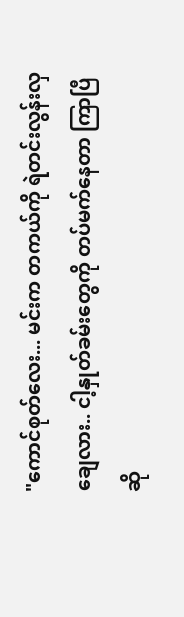"ကောင်စုတ်လေး... မင်းက တကယ်ကို ရဲတင်းလွန်းလှချေလား.. ငါ့နှုတ်ခမ်းတွေကို တပ်မက်နေတာ ကြာပြီဆို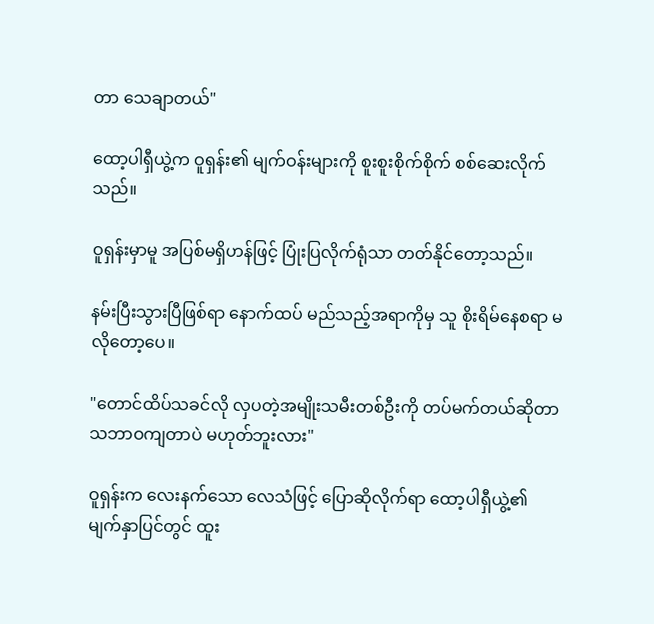တာ သေချာတယ်"

ထော့ပါရှီယွဲ့က ဝူရှန်း၏ မျက်ဝန်းများကို စူးစူးစိုက်စိုက် စစ်ဆေးလိုက်သည်။

ဝူရှန်းမှာမူ အပြစ်မရှိဟန်ဖြင့် ပြုံးပြလိုက်ရုံသာ တတ်နိုင်တော့သည်။

နမ်းပြီးသွားပြီဖြစ်ရာ နောက်ထပ် မည်သည့်အရာကိုမှ သူ စိုးရိမ်နေစရာ မလိုတော့ပေ။

"တောင်ထိပ်သခင်လို လှပတဲ့အမျိုးသမီးတစ်ဦးကို တပ်မက်တယ်ဆိုတာ သဘာဝကျတာပဲ မဟုတ်ဘူးလား"

ဝူရှန်းက လေးနက်သော လေသံဖြင့် ပြောဆိုလိုက်ရာ ထော့ပါရှီယွဲ့၏ မျက်နှာပြင်တွင် ထူး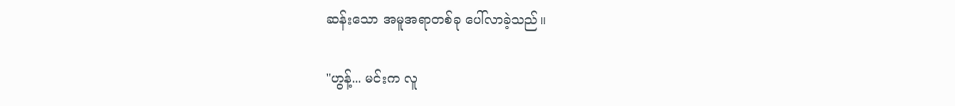ဆန်းသော အမူအရာတစ်ခု ပေါ်လာခဲ့သည်။

"ဟွန့်... မင်းက လူ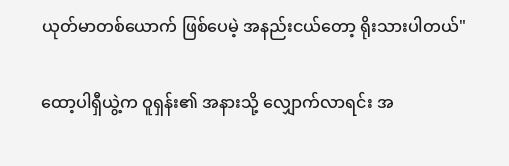ယုတ်မာတစ်ယောက် ဖြစ်ပေမဲ့ အနည်းငယ်တော့ ရိုးသားပါတယ်"

ထော့ပါရှီယွဲ့က ဝူရှန်း၏ အနားသို့ လျှောက်လာရင်း အ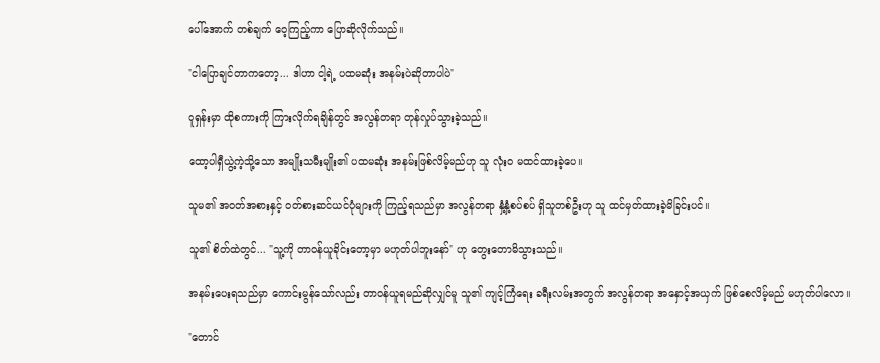ပေါ်အောက် တစ်ချက် ဝေ့ကြည့်ကာ ပြောဆိုလိုက်သည်။

"ငါပြောချင်တာကတော့... ဒါဟာ ငါ့ရဲ့ ပထမဆုံး အနမ်းပဲဆိုတာပါပဲ"

ဝူရှန်းမှာ ထိုစကားကို ကြားလိုက်ရချိန်တွင် အလွန်တရာ တုန်လှုပ်သွားခဲ့သည်။

ထော့ပါရှီယွဲ့ကဲ့သို့သော အမျိုးသမီးမျိုး၏ ပထမဆုံး အနမ်းဖြစ်လိမ့်မည်ဟု သူ လုံးဝ မထင်ထားခဲ့ပေ။

သူမ၏ အဝတ်အစားနှင့် ဝတ်စားဆင်ယင်ပုံများကို ကြည့်ရသည်မှာ အလွန်တရာ နှံ့နှံ့စပ်စပ် ရှိသူတစ်ဦးဟု သူ ထင်မှတ်ထားခဲ့မိခြင်းပင်။

သူ၏ စိတ်ထဲတွင်... "သူ့ကို တာဝန်ယူခိုင်းတော့မှာ မဟုတ်ပါဘူးနော်" ဟု တွေးတောမိသွားသည်။

အနမ်းပေးရသည်မှာ ကောင်းမွန်သော်လည်း တာဝန်ယူရမည်ဆိုလျှင်မူ သူ၏ ကျင့်ကြံရေး ခရီးလမ်းအတွက် အလွန်တရာ အနှောင့်အယှက် ဖြစ်စေလိမ့်မည် မဟုတ်ပါလော။

"တောင်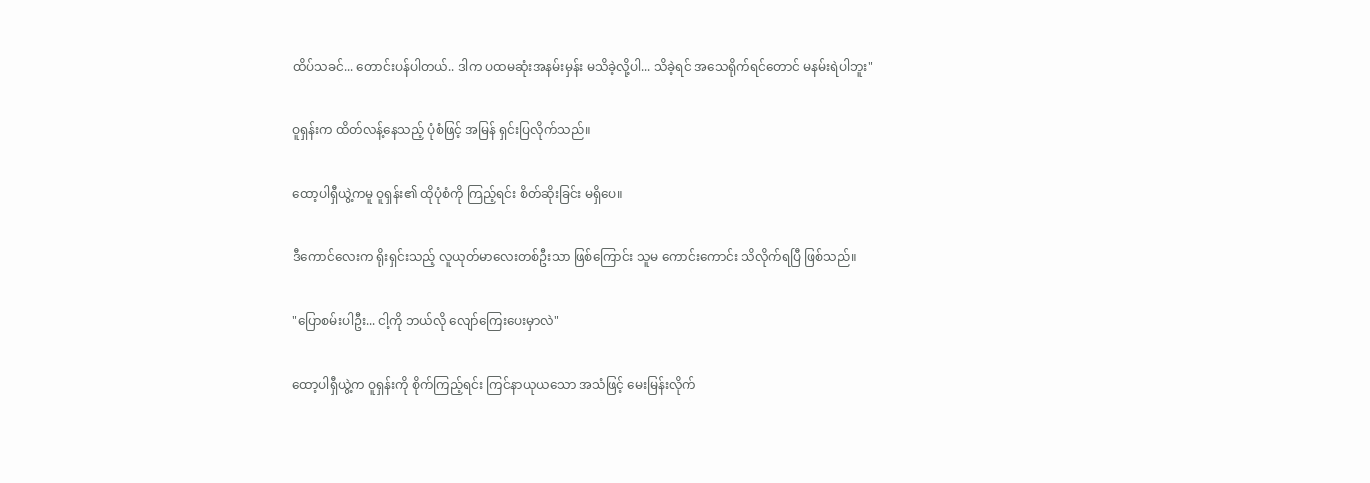ထိပ်သခင်... တောင်းပန်ပါတယ်.. ဒါက ပထမဆုံးအနမ်းမှန်း မသိခဲ့လို့ပါ... သိခဲ့ရင် အသေရိုက်ရင်တောင် မနမ်းရဲပါဘူး"

ဝူရှန်းက ထိတ်လန့်နေသည့် ပုံစံဖြင့် အမြန် ရှင်းပြလိုက်သည်။

ထော့ပါရှီယွဲ့ကမူ ဝူရှန်း၏ ထိုပုံစံကို ကြည့်ရင်း စိတ်ဆိုးခြင်း မရှိပေ။

ဒီကောင်လေးက ရိုးရှင်းသည့် လူယုတ်မာလေးတစ်ဦးသာ ဖြစ်ကြောင်း သူမ ကောင်းကောင်း သိလိုက်ရပြီ ဖြစ်သည်။

"ပြောစမ်းပါဦး... ငါ့ကို ဘယ်လို လျော်ကြေးပေးမှာလဲ"

ထော့ပါရှီယွဲ့က ဝူရှန်းကို စိုက်ကြည့်ရင်း ကြင်နာယုယသော အသံဖြင့် မေးမြန်းလိုက်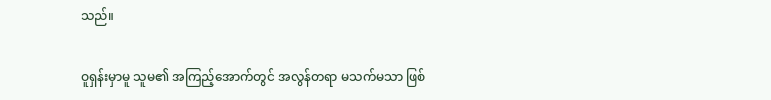သည်။

ဝူရှန်းမှာမူ သူမ၏ အကြည့်အောက်တွင် အလွန်တရာ မသက်မသာ ဖြစ်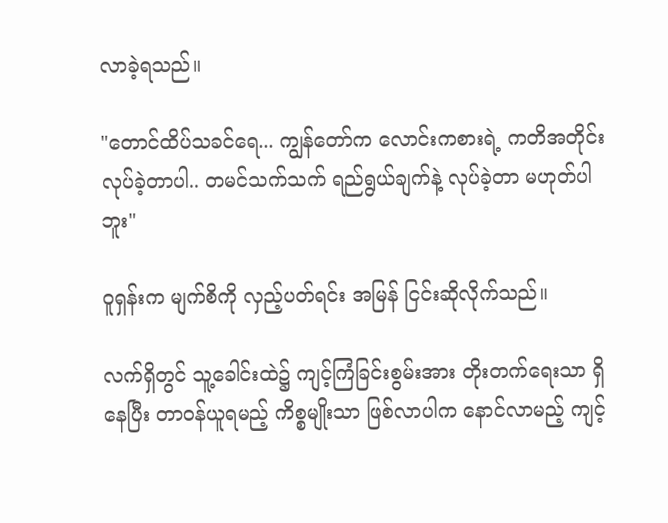လာခဲ့ရသည်။

"တောင်ထိပ်သခင်ရေ... ကျွန်‌တော်က လောင်းကစားရဲ့ ကတိအတိုင်း လုပ်ခဲ့တာပါ.. တမင်သက်သက် ရည်ရွယ်ချက်နဲ့ လုပ်ခဲ့တာ မဟုတ်ပါဘူး"

ဝူရှန်းက မျက်စိကို လှည့်ပတ်ရင်း အမြန် ငြင်းဆိုလိုက်သည်။

လက်ရှိတွင် သူ့ခေါင်းထဲ၌ ကျင့်ကြံခြင်းစွမ်းအား တိုးတက်ရေးသာ ရှိနေပြီး တာဝန်ယူရမည့် ကိစ္စမျိုးသာ ဖြစ်လာပါက နောင်လာမည့် ကျင့်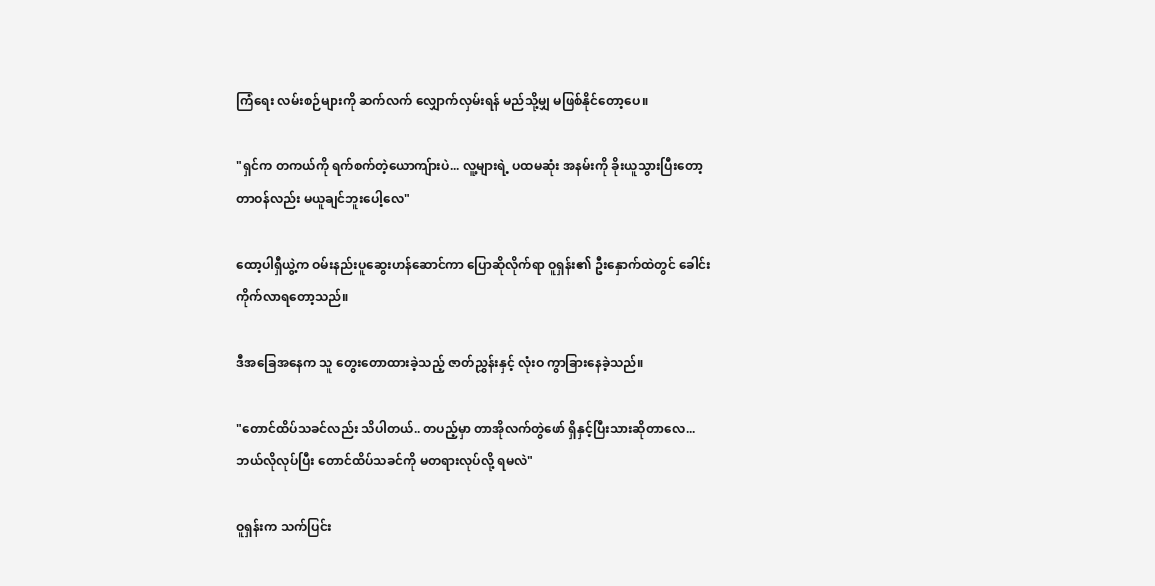ကြံရေး လမ်းစဉ်များကို ဆက်လက် လျှောက်လှမ်းရန် မည်သို့မျှ မဖြစ်နိုင်တော့ပေ။

"ရှင်က တကယ်ကို ရက်စက်တဲ့ယောကျ်ားပဲ... လူ့များရဲ့ ပထမဆုံး အနမ်းကို ခိုးယူသွားပြီးတော့ တာဝန်လည်း မယူချင်ဘူးပေါ့လေ"

ထော့ပါရှီယွဲ့က ဝမ်းနည်းပူဆွေးဟန်ဆောင်ကာ ပြောဆိုလိုက်ရာ ဝူရှန်း၏ ဦးနှောက်ထဲတွင် ခေါင်းကိုက်လာရတော့သည်။

ဒီအခြေအနေက သူ တွေးတောထားခဲ့သည့် ဇာတ်ညွှန်းနှင့် လုံးဝ ကွာခြားနေခဲ့သည်။

"တောင်ထိပ်သခင်လည်း သိပါတယ်.. တပည့်မှာ တာအိုလက်တွဲဖော် ရှိနှင့်ပြီးသားဆိုတာလေ... ဘယ်လိုလုပ်ပြီး တောင်ထိပ်သခင်ကို မတရားလုပ်လို့ ရမလဲ"

ဝူရှန်းက သက်ပြင်း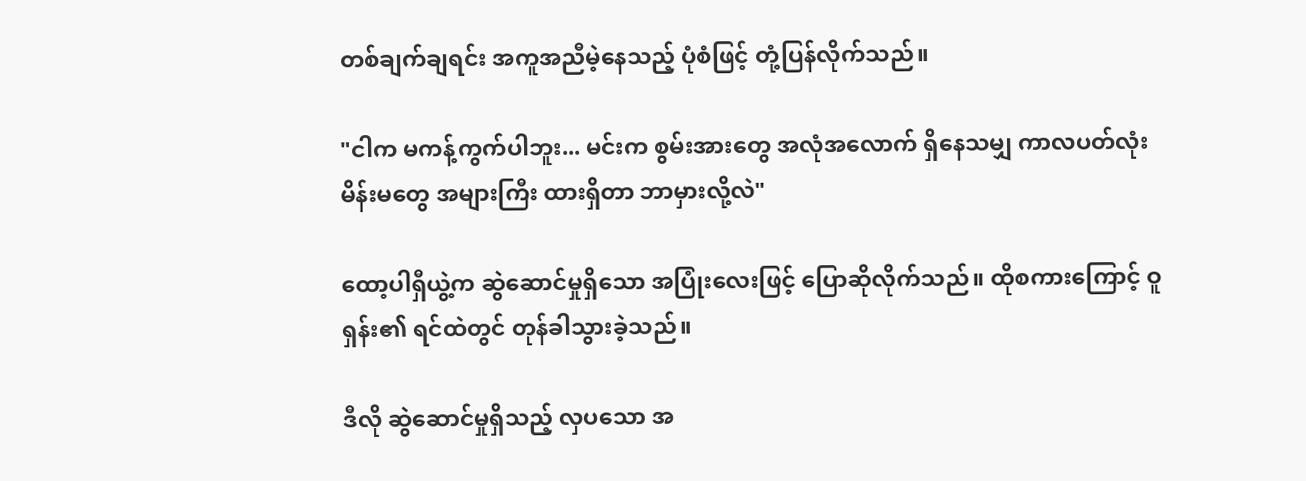တစ်ချက်ချရင်း အကူအညီမဲ့နေသည့် ပုံစံဖြင့် တုံ့ပြန်လိုက်သည်။

"ငါက မကန့်ကွက်ပါဘူး... မင်းက စွမ်းအားတွေ အလုံအလောက် ရှိနေသမျှ ကာလပတ်လုံး မိန်းမတွေ အများကြီး ထားရှိတာ ဘာမှားလို့လဲ"

ထော့ပါရှီယွဲ့က ဆွဲဆောင်မှုရှိသော အပြုံးလေးဖြင့် ပြောဆိုလိုက်သည်။ ထိုစကားကြောင့် ဝူရှန်း၏ ရင်ထဲတွင် တုန်ခါသွားခဲ့သည်။

ဒီလို ဆွဲဆောင်မှုရှိသည့် လှပသော အ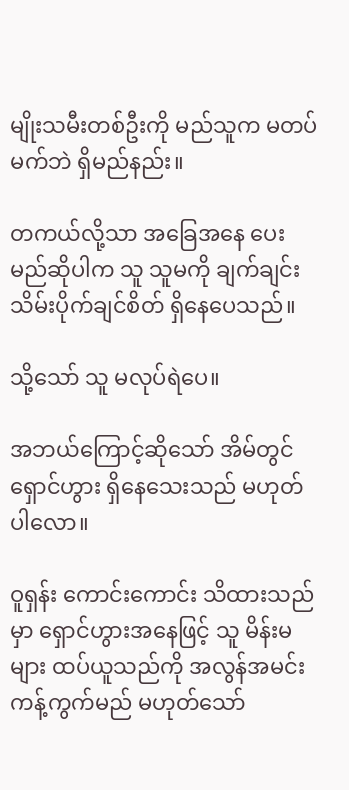မျိုးသမီးတစ်ဦးကို မည်သူက မတပ်မက်ဘဲ ရှိမည်နည်း။

တကယ်လို့သာ အခြေအနေ ပေးမည်ဆိုပါက သူ သူမကို ချက်ချင်း သိမ်းပိုက်ချင်စိတ် ရှိနေပေသည်။

သို့သော် သူ မလုပ်ရဲပေ။

အဘယ်ကြောင့်ဆိုသော် အိမ်တွင် ရှောင်ဟွား ရှိနေသေးသည် မဟုတ်ပါလော။

ဝူရှန်း ကောင်းကောင်း သိထားသည်မှာ ရှောင်ဟွားအနေဖြင့် သူ မိန်းမများ ထပ်ယူသည်ကို အလွန်အမင်း ကန့်ကွက်မည် မဟုတ်သော်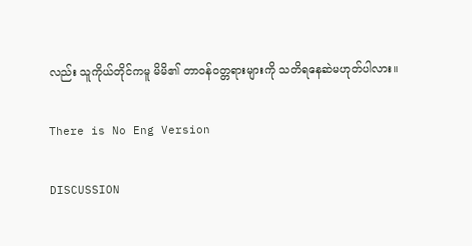လည်း သူကိုယ်တိုင်ကမူ မိမိ၏ တာဝန်ဝတ္တရားများကို သတိရနေဆဲမဟုတ်ပါလား။

There is No Eng Version

DISCUSSION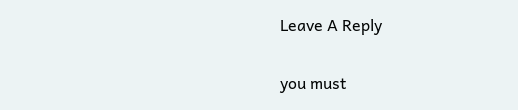Leave A Reply

you must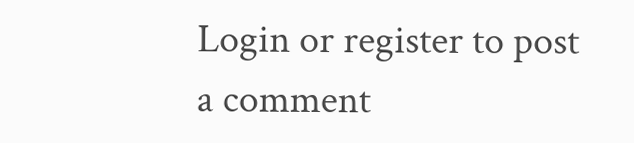Login or register to post a comment